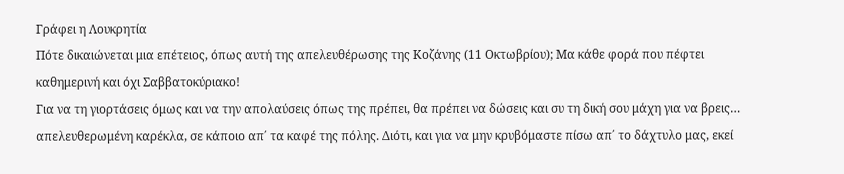Γράφει η Λουκρητία
Πότε δικαιώνεται μια επέτειος, όπως αυτή της απελευθέρωσης της Κοζάνης (11 Οκτωβρίου); Μα κάθε φορά που πέφτει καθημερινή και όχι Σαββατοκύριακο!
Για να τη γιορτάσεις όμως και να την απολαύσεις όπως της πρέπει, θα πρέπει να δώσεις και συ τη δική σου μάχη για να βρεις… απελευθερωμένη καρέκλα, σε κάποιο απ΄ τα καφέ της πόλης. Διότι, και για να μην κρυβόμαστε πίσω απ΄ το δάχτυλο μας, εκεί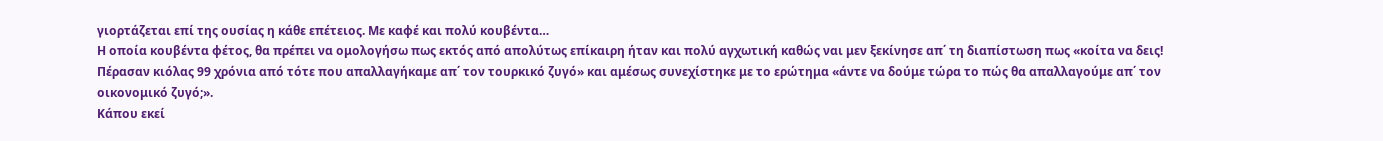γιορτάζεται επί της ουσίας η κάθε επέτειος. Με καφέ και πολύ κουβέντα…
Η οποία κουβέντα φέτος, θα πρέπει να ομολογήσω πως εκτός από απολύτως επίκαιρη ήταν και πολύ αγχωτική καθώς ναι μεν ξεκίνησε απ΄ τη διαπίστωση πως «κοίτα να δεις! Πέρασαν κιόλας 99 χρόνια από τότε που απαλλαγήκαμε απ΄ τον τουρκικό ζυγό» και αμέσως συνεχίστηκε με το ερώτημα «άντε να δούμε τώρα το πώς θα απαλλαγούμε απ΄ τον οικονομικό ζυγό;».
Κάπου εκεί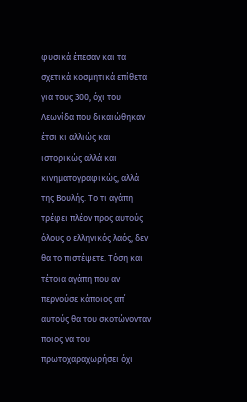φυσικά έπεσαν και τα σχετικά κοσμητικά επίθετα για τους 300, όχι του Λεωνίδα που δικαιώθηκαν έτσι κι αλλιώς και ιστορικώς αλλά και κινηματογραφικώς, αλλά της Βουλής. Το τι αγάπη τρέφει πλέον προς αυτούς όλους ο ελληνικός λαός, δεν θα το πιστέψετε. Τόση και τέτοια αγάπη που αν περνούσε κάποιος απ΄ αυτούς θα του σκοτώνονταν ποιος να του πρωτοχαραχωρήσει όχι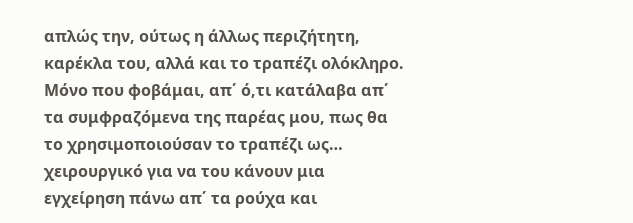απλώς την, ούτως η άλλως περιζήτητη, καρέκλα του, αλλά και το τραπέζι ολόκληρο. Μόνο που φοβάμαι, απ΄ ό,τι κατάλαβα απ΄ τα συμφραζόμενα της παρέας μου, πως θα το χρησιμοποιούσαν το τραπέζι ως… χειρουργικό για να του κάνουν μια εγχείρηση πάνω απ΄ τα ρούχα και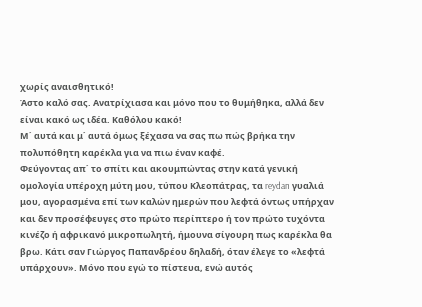χωρίς αναισθητικό!
Άστο καλό σας. Ανατρίχιασα και μόνο που το θυμήθηκα, αλλά δεν είναι κακό ως ιδέα. Καθόλου κακό!
Μ΄ αυτά και μ΄ αυτά όμως ξέχασα να σας πω πώς βρήκα την πολυπόθητη καρέκλα για να πιω έναν καφέ.
Φεύγοντας απ΄ το σπίτι και ακουμπώντας στην κατά γενική ομολογία υπέροχη μύτη μου, τύπου Κλεοπάτρας, τα reydan γυαλιά μου, αγορασμένα επί των καλών ημερών που λεφτά όντως υπήρχαν και δεν προσέφευγες στο πρώτο περίπτερο ή τον πρώτο τυχόντα κινέζο ή αφρικανό μικροπωλητή, ήμουνα σίγουρη πως καρέκλα θα βρω. Κάτι σαν Γιώργος Παπανδρέου δηλαδή, όταν έλεγε το «λεφτά υπάρχουν». Μόνο που εγώ το πίστευα, ενώ αυτός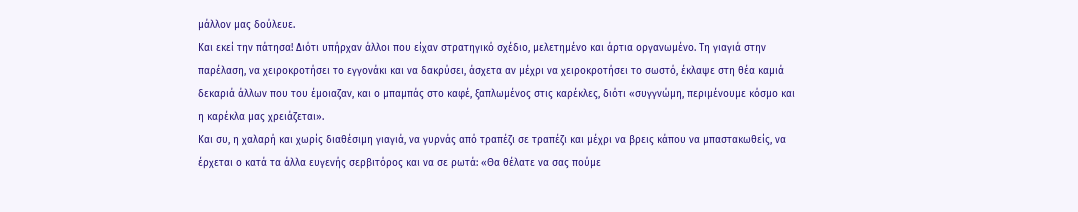μάλλον μας δούλευε.
Και εκεί την πάτησα! Διότι υπήρχαν άλλοι που είχαν στρατηγικό σχέδιο, μελετημένο και άρτια οργανωμένο. Τη γιαγιά στην παρέλαση, να χειροκροτήσει το εγγονάκι και να δακρύσει, άσχετα αν μέχρι να χειροκροτήσει το σωστό, έκλαψε στη θέα καμιά δεκαριά άλλων που του έμοιαζαν, και ο μπαμπάς στο καφέ, ξαπλωμένος στις καρέκλες, διότι «συγγνώμη, περιμένουμε κόσμο και η καρέκλα μας χρειάζεται».
Και συ, η χαλαρή και χωρίς διαθέσιμη γιαγιά, να γυρνάς από τραπέζι σε τραπέζι και μέχρι να βρεις κάπου να μπαστακωθείς, να έρχεται ο κατά τα άλλα ευγενής σερβιτόρος και να σε ρωτά: «Θα θέλατε να σας πούμε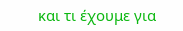και τι έχουμε για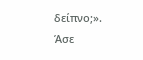δείπνο;».
Άσε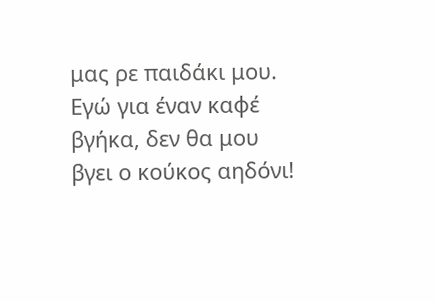μας ρε παιδάκι μου. Εγώ για έναν καφέ βγήκα, δεν θα μου βγει ο κούκος αηδόνι!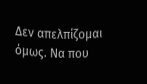Δεν απελπίζομαι όμως. Να που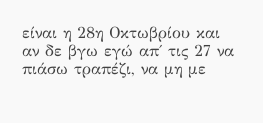είναι η 28η Οκτωβρίου και αν δε βγω εγώ απ΄ τις 27 να πιάσω τραπέζι, να μη με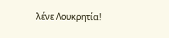λένε Λουκρητία!